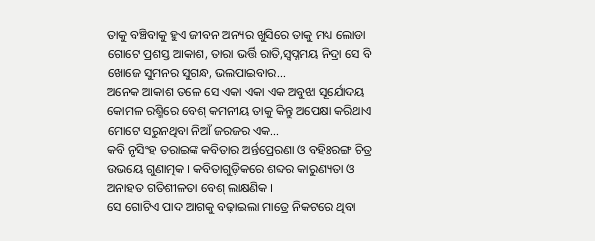ତାକୁ ବଞ୍ଚିବାକୁ ହୁଏ ଜୀବନ ଅନ୍ୟର ଖୁସିରେ ତାକୁ ମଧ୍ୟ ଲୋଡା ଗୋଟେ ପ୍ରଶସ୍ତ ଆକାଶ, ତାରା ଭର୍ତ୍ତି ରାତି,ସ୍ୱପ୍ନମୟ ନିଦ୍ରା ସେ ବି ଖୋଜେ ସୁମନର ସୁଗନ୍ଧ, ଭଲପାଇବାର...
ଅନେକ ଆକାଶ ତଳେ ସେ ଏକା ଏକା ଏକ ଅବୁଝା ସୂର୍ଯୋଦୟ କୋମଳ ରଶ୍ମିରେ ବେଶ୍ କମନୀୟ ତାକୁ କିନ୍ତୁ ଅପେକ୍ଷା କରିଥାଏ ମୋଟେ ସରୁନଥିବା ନିଆଁ ଜରଜର ଏକ...
କବି ନୃସିଂହ ତରାଇଙ୍କ କବିତାର ଅର୍ନ୍ତପ୍ରେରଣା ଓ ବହିଃରଙ୍ଗ ଚିତ୍ର ଉଭୟେ ଗୁଣାତ୍ମକ । କବିତାଗୁଡ଼ିକରେ ଶବ୍ଦର କାରୁଣ୍ୟତା ଓ ଅନାହତ ଗତିଶୀଳତା ବେଶ୍ ଲାକ୍ଷଣିକ ।
ସେ ଗୋଟିଏ ପାଦ ଆଗକୁ ବଢ଼ାଇଲା ମାତ୍ରେ ନିକଟରେ ଥିବା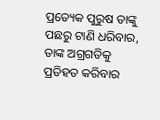ପ୍ରତ୍ୟେକ ପୁରୁଷ ତାଙ୍କୁ ପଛରୁ ଟାଣି ଧରିବାର, ତାଙ୍କ ଅଗ୍ରଗତିକୁ ପ୍ରତିହତ କରିବାର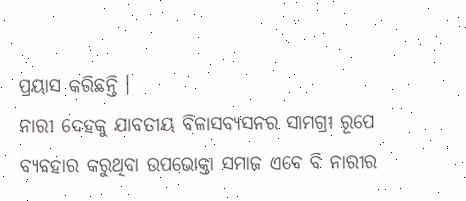ପ୍ରୟାସ କରିଛନ୍ତି ।
ନାରୀ ଦେହକୁ ଯାବତୀୟ ବିଳାସବ୍ୟସନର ସାମଗ୍ରୀ ରୂପେ ବ୍ୟବହାର କରୁଥିବା ଉପଭୋକ୍ତା ସମାଜ ଏବେ ବି ନାରୀର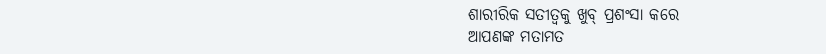ଶାରୀରିକ ସତୀତ୍ୱକୁ ଖୁବ୍ ପ୍ରଶଂସା କରେ
ଆପଣଙ୍କ ମତାମତ